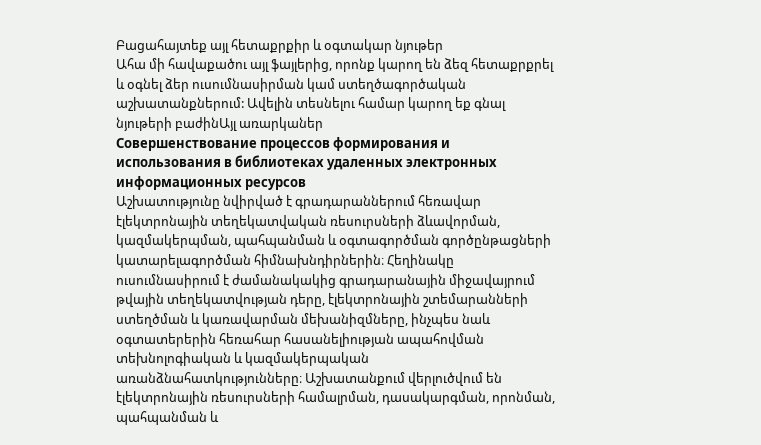Բացահայտեք այլ հետաքրքիր և օգտակար նյութեր
Ահա մի հավաքածու այլ ֆայլերից, որոնք կարող են ձեզ հետաքրքրել և օգնել ձեր ուսումնասիրման կամ ստեղծագործական աշխատանքներում: Ավելին տեսնելու համար կարող եք գնալ նյութերի բաժինԱյլ առարկաներ
Совершенствование процессов формирования и использования в библиотеках удаленных электронных информационных ресурсов
Աշխատությունը նվիրված է գրադարաններում հեռավար էլեկտրոնային տեղեկատվական ռեսուրսների ձևավորման, կազմակերպման, պահպանման և օգտագործման գործընթացների կատարելագործման հիմնախնդիրներին։ Հեղինակը ուսումնասիրում է ժամանակակից գրադարանային միջավայրում թվային տեղեկատվության դերը, էլեկտրոնային շտեմարանների ստեղծման և կառավարման մեխանիզմները, ինչպես նաև օգտատերերին հեռահար հասանելիության ապահովման տեխնոլոգիական և կազմակերպական առանձնահատկությունները։ Աշխատանքում վերլուծվում են էլեկտրոնային ռեսուրսների համալրման, դասակարգման, որոնման, պահպանման և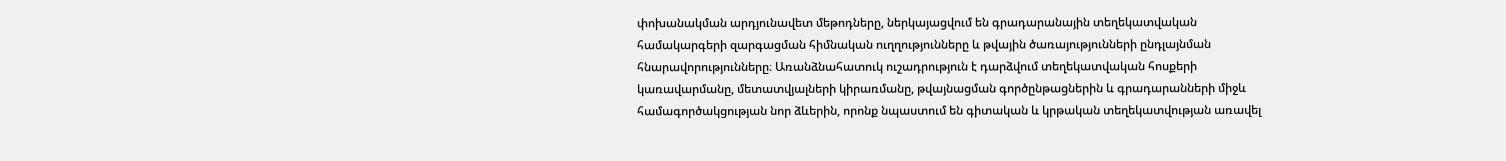փոխանակման արդյունավետ մեթոդները, ներկայացվում են գրադարանային տեղեկատվական համակարգերի զարգացման հիմնական ուղղությունները և թվային ծառայությունների ընդլայնման հնարավորությունները։ Առանձնահատուկ ուշադրություն է դարձվում տեղեկատվական հոսքերի կառավարմանը, մետատվյալների կիրառմանը, թվայնացման գործընթացներին և գրադարանների միջև համագործակցության նոր ձևերին, որոնք նպաստում են գիտական և կրթական տեղեկատվության առավել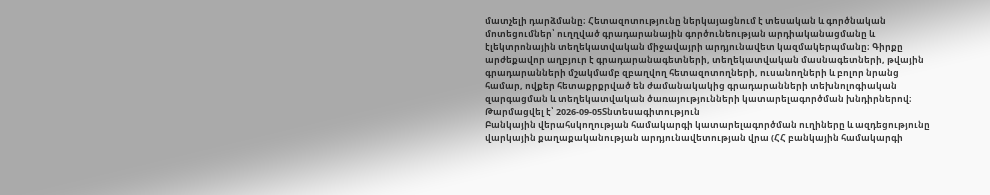մատչելի դարձմանը։ Հետազոտությունը ներկայացնում է տեսական և գործնական մոտեցումներ՝ ուղղված գրադարանային գործունեության արդիականացմանը և էլեկտրոնային տեղեկատվական միջավայրի արդյունավետ կազմակերպմանը։ Գիրքը արժեքավոր աղբյուր է գրադարանագետների, տեղեկատվական մասնագետների, թվային գրադարանների մշակմամբ զբաղվող հետազոտողների, ուսանողների և բոլոր նրանց համար, ովքեր հետաքրքրված են ժամանակակից գրադարանների տեխնոլոգիական զարգացման և տեղեկատվական ծառայությունների կատարելագործման խնդիրներով։
Թարմացվել է՝ 2026-09-05Տնտեսագիտություն
Բանկային վերահսկողության համակարգի կատարելագործման ուղիները և ազդեցությունը վարկային քաղաքականության արդյունավետության վրա (ՀՀ բանկային համակարգի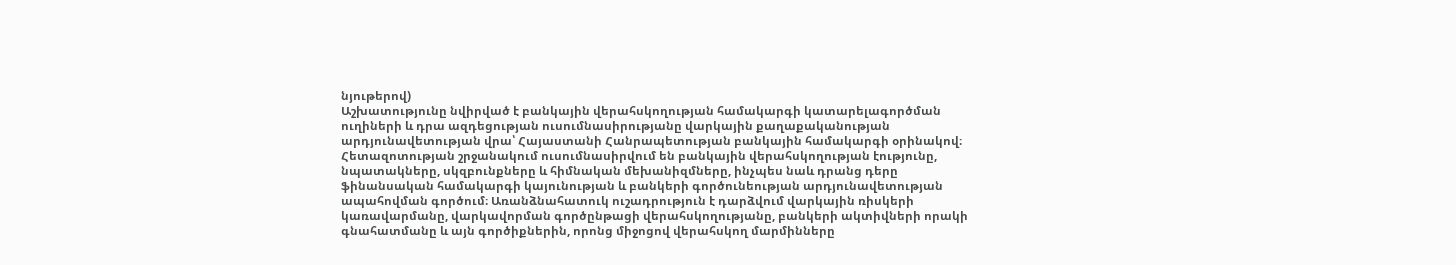նյութերով)
Աշխատությունը նվիրված է բանկային վերահսկողության համակարգի կատարելագործման ուղիների և դրա ազդեցության ուսումնասիրությանը վարկային քաղաքականության արդյունավետության վրա՝ Հայաստանի Հանրապետության բանկային համակարգի օրինակով։ Հետազոտության շրջանակում ուսումնասիրվում են բանկային վերահսկողության էությունը, նպատակները, սկզբունքները և հիմնական մեխանիզմները, ինչպես նաև դրանց դերը ֆինանսական համակարգի կայունության և բանկերի գործունեության արդյունավետության ապահովման գործում։ Առանձնահատուկ ուշադրություն է դարձվում վարկային ռիսկերի կառավարմանը, վարկավորման գործընթացի վերահսկողությանը, բանկերի ակտիվների որակի գնահատմանը և այն գործիքներին, որոնց միջոցով վերահսկող մարմինները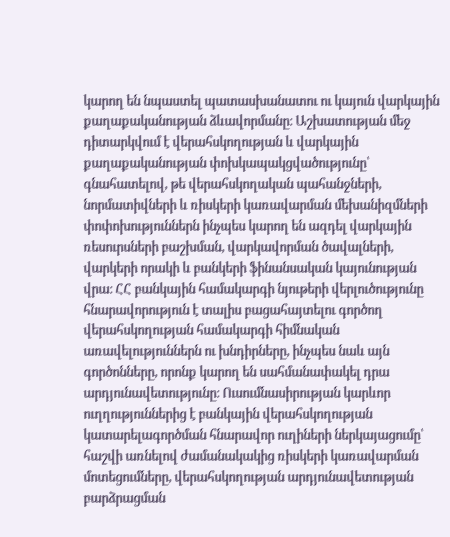կարող են նպաստել պատասխանատու ու կայուն վարկային քաղաքականության ձևավորմանը։ Աշխատության մեջ դիտարկվում է վերահսկողության և վարկային քաղաքականության փոխկապակցվածությունը՝ գնահատելով, թե վերահսկողական պահանջների, նորմատիվների և ռիսկերի կառավարման մեխանիզմների փոփոխություններն ինչպես կարող են ազդել վարկային ռեսուրսների բաշխման, վարկավորման ծավալների, վարկերի որակի և բանկերի ֆինանսական կայունության վրա։ ՀՀ բանկային համակարգի նյութերի վերլուծությունը հնարավորություն է տալիս բացահայտելու գործող վերահսկողության համակարգի հիմնական առավելություններն ու խնդիրները, ինչպես նաև այն գործոնները, որոնք կարող են սահմանափակել դրա արդյունավետությունը։ Ուսումնասիրության կարևոր ուղղություններից է բանկային վերահսկողության կատարելագործման հնարավոր ուղիների ներկայացումը՝ հաշվի առնելով ժամանակակից ռիսկերի կառավարման մոտեցումները, վերահսկողության արդյունավետության բարձրացման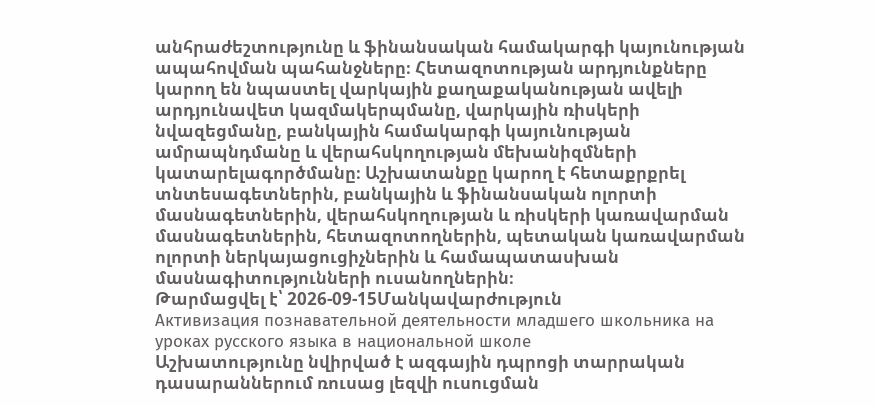անհրաժեշտությունը և ֆինանսական համակարգի կայունության ապահովման պահանջները։ Հետազոտության արդյունքները կարող են նպաստել վարկային քաղաքականության ավելի արդյունավետ կազմակերպմանը, վարկային ռիսկերի նվազեցմանը, բանկային համակարգի կայունության ամրապնդմանը և վերահսկողության մեխանիզմների կատարելագործմանը։ Աշխատանքը կարող է հետաքրքրել տնտեսագետներին, բանկային և ֆինանսական ոլորտի մասնագետներին, վերահսկողության և ռիսկերի կառավարման մասնագետներին, հետազոտողներին, պետական կառավարման ոլորտի ներկայացուցիչներին և համապատասխան մասնագիտությունների ուսանողներին։
Թարմացվել է՝ 2026-09-15Մանկավարժություն
Активизация познавательной деятельности младшего школьника на уроках русского языка в национальной школе
Աշխատությունը նվիրված է ազգային դպրոցի տարրական դասարաններում ռուսաց լեզվի ուսուցման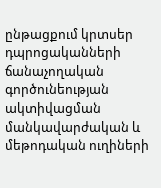ընթացքում կրտսեր դպրոցականների ճանաչողական գործունեության ակտիվացման մանկավարժական և մեթոդական ուղիների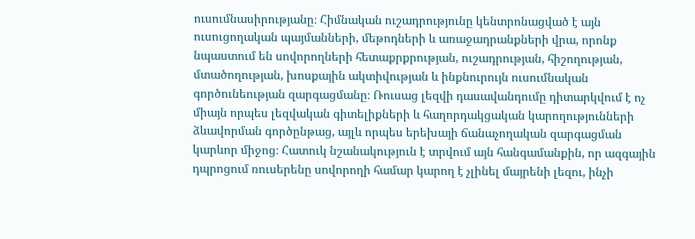ուսումնասիրությանը։ Հիմնական ուշադրությունը կենտրոնացված է այն ուսուցողական պայմանների, մեթոդների և առաջադրանքների վրա, որոնք նպաստում են սովորողների հետաքրքրության, ուշադրության, հիշողության, մտածողության, խոսքային ակտիվության և ինքնուրույն ուսումնական գործունեության զարգացմանը։ Ռուսաց լեզվի դասավանդումը դիտարկվում է ոչ միայն որպես լեզվական գիտելիքների և հաղորդակցական կարողությունների ձևավորման գործընթաց, այլև որպես երեխայի ճանաչողական զարգացման կարևոր միջոց։ Հատուկ նշանակություն է տրվում այն հանգամանքին, որ ազգային դպրոցում ռուսերենը սովորողի համար կարող է չլինել մայրենի լեզու, ինչի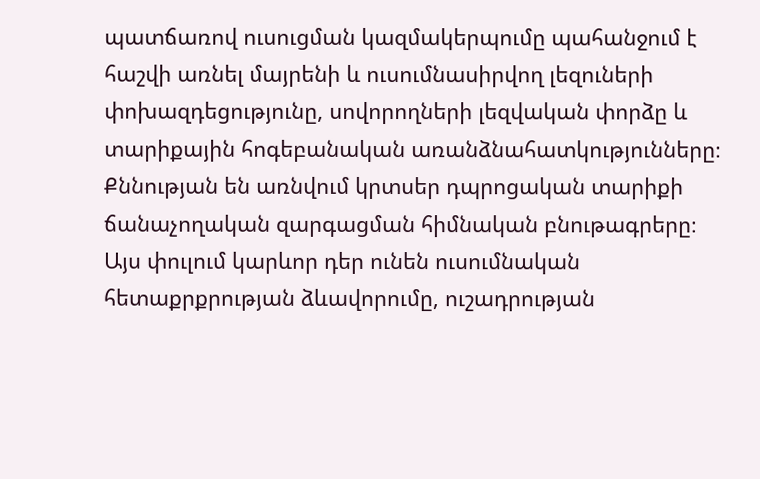պատճառով ուսուցման կազմակերպումը պահանջում է հաշվի առնել մայրենի և ուսումնասիրվող լեզուների փոխազդեցությունը, սովորողների լեզվական փորձը և տարիքային հոգեբանական առանձնահատկությունները։ Քննության են առնվում կրտսեր դպրոցական տարիքի ճանաչողական զարգացման հիմնական բնութագրերը։ Այս փուլում կարևոր դեր ունեն ուսումնական հետաքրքրության ձևավորումը, ուշադրության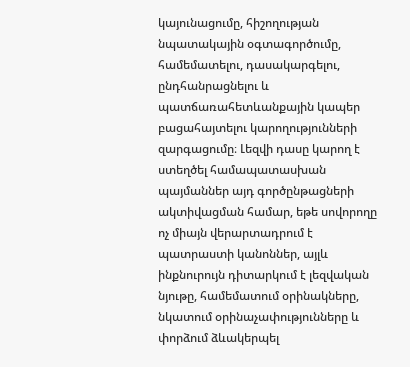կայունացումը, հիշողության նպատակային օգտագործումը, համեմատելու, դասակարգելու, ընդհանրացնելու և պատճառահետևանքային կապեր բացահայտելու կարողությունների զարգացումը։ Լեզվի դասը կարող է ստեղծել համապատասխան պայմաններ այդ գործընթացների ակտիվացման համար, եթե սովորողը ոչ միայն վերարտադրում է պատրաստի կանոններ, այլև ինքնուրույն դիտարկում է լեզվական նյութը, համեմատում օրինակները, նկատում օրինաչափությունները և փորձում ձևակերպել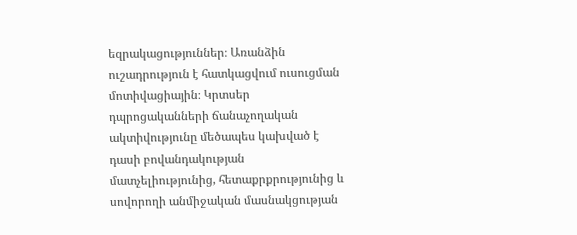եզրակացություններ։ Առանձին ուշադրություն է հատկացվում ուսուցման մոտիվացիային։ Կրտսեր դպրոցականների ճանաչողական ակտիվությունը մեծապես կախված է դասի բովանդակության մատչելիությունից, հետաքրքրությունից և սովորողի անմիջական մասնակցության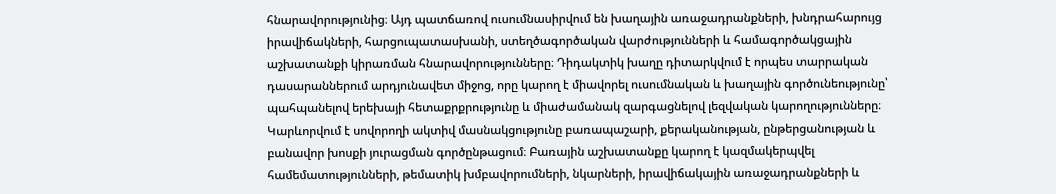հնարավորությունից։ Այդ պատճառով ուսումնասիրվում են խաղային առաջադրանքների, խնդրահարույց իրավիճակների, հարցուպատասխանի, ստեղծագործական վարժությունների և համագործակցային աշխատանքի կիրառման հնարավորությունները։ Դիդակտիկ խաղը դիտարկվում է որպես տարրական դասարաններում արդյունավետ միջոց, որը կարող է միավորել ուսումնական և խաղային գործունեությունը՝ պահպանելով երեխայի հետաքրքրությունը և միաժամանակ զարգացնելով լեզվական կարողությունները։ Կարևորվում է սովորողի ակտիվ մասնակցությունը բառապաշարի, քերականության, ընթերցանության և բանավոր խոսքի յուրացման գործընթացում։ Բառային աշխատանքը կարող է կազմակերպվել համեմատությունների, թեմատիկ խմբավորումների, նկարների, իրավիճակային առաջադրանքների և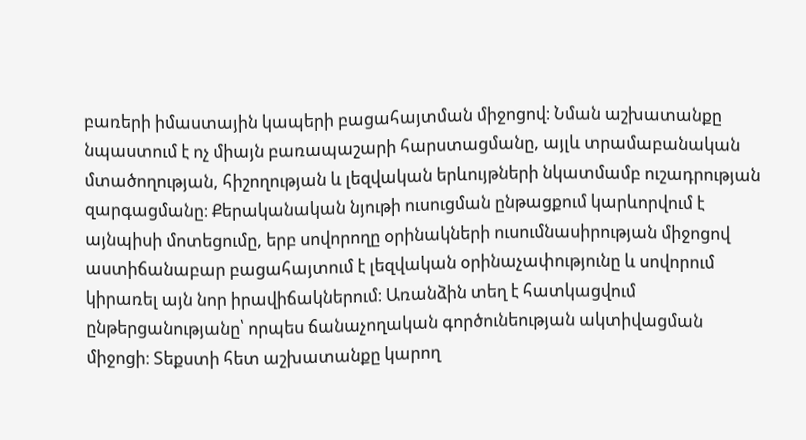բառերի իմաստային կապերի բացահայտման միջոցով։ Նման աշխատանքը նպաստում է ոչ միայն բառապաշարի հարստացմանը, այլև տրամաբանական մտածողության, հիշողության և լեզվական երևույթների նկատմամբ ուշադրության զարգացմանը։ Քերականական նյութի ուսուցման ընթացքում կարևորվում է այնպիսի մոտեցումը, երբ սովորողը օրինակների ուսումնասիրության միջոցով աստիճանաբար բացահայտում է լեզվական օրինաչափությունը և սովորում կիրառել այն նոր իրավիճակներում։ Առանձին տեղ է հատկացվում ընթերցանությանը՝ որպես ճանաչողական գործունեության ակտիվացման միջոցի։ Տեքստի հետ աշխատանքը կարող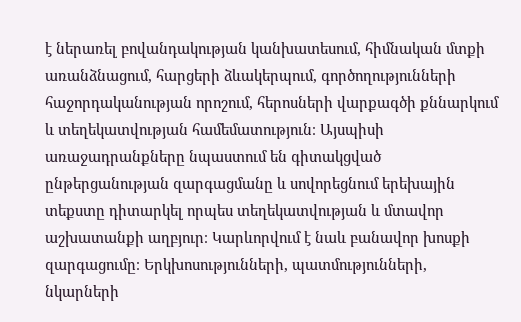է ներառել բովանդակության կանխատեսում, հիմնական մտքի առանձնացում, հարցերի ձևակերպում, գործողությունների հաջորդականության որոշում, հերոսների վարքագծի քննարկում և տեղեկատվության համեմատություն։ Այսպիսի առաջադրանքները նպաստում են գիտակցված ընթերցանության զարգացմանը և սովորեցնում երեխային տեքստը դիտարկել որպես տեղեկատվության և մտավոր աշխատանքի աղբյուր։ Կարևորվում է նաև բանավոր խոսքի զարգացումը։ Երկխոսությունների, պատմությունների, նկարների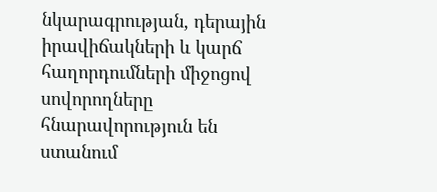նկարագրության, դերային իրավիճակների և կարճ հաղորդումների միջոցով սովորողները հնարավորություն են ստանում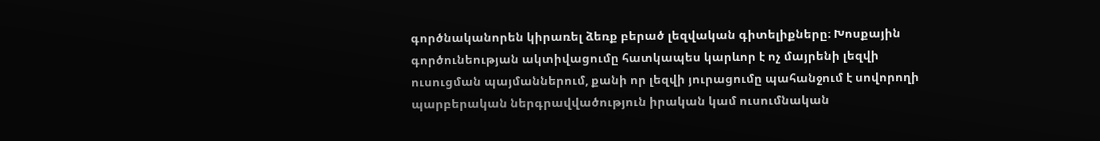գործնականորեն կիրառել ձեռք բերած լեզվական գիտելիքները։ Խոսքային գործունեության ակտիվացումը հատկապես կարևոր է ոչ մայրենի լեզվի ուսուցման պայմաններում, քանի որ լեզվի յուրացումը պահանջում է սովորողի պարբերական ներգրավվածություն իրական կամ ուսումնական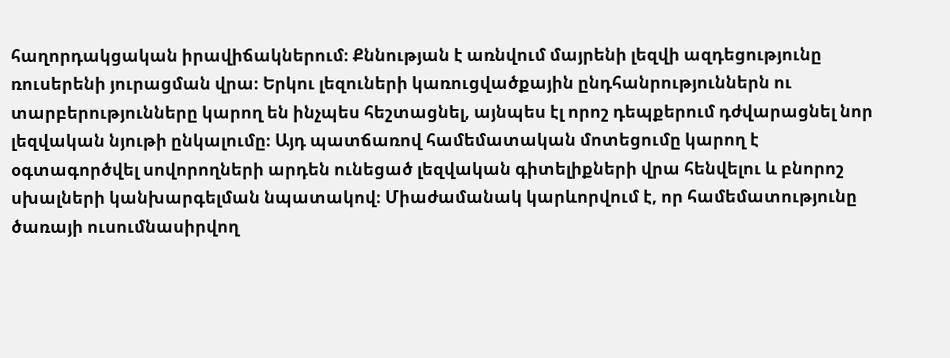հաղորդակցական իրավիճակներում։ Քննության է առնվում մայրենի լեզվի ազդեցությունը ռուսերենի յուրացման վրա։ Երկու լեզուների կառուցվածքային ընդհանրություններն ու տարբերությունները կարող են ինչպես հեշտացնել, այնպես էլ որոշ դեպքերում դժվարացնել նոր լեզվական նյութի ընկալումը։ Այդ պատճառով համեմատական մոտեցումը կարող է օգտագործվել սովորողների արդեն ունեցած լեզվական գիտելիքների վրա հենվելու և բնորոշ սխալների կանխարգելման նպատակով։ Միաժամանակ կարևորվում է, որ համեմատությունը ծառայի ուսումնասիրվող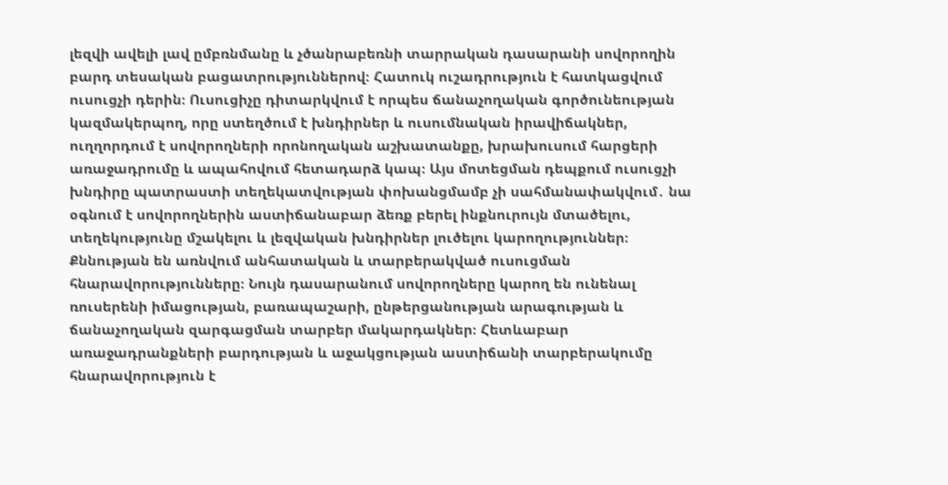լեզվի ավելի լավ ըմբռնմանը և չծանրաբեռնի տարրական դասարանի սովորողին բարդ տեսական բացատրություններով։ Հատուկ ուշադրություն է հատկացվում ուսուցչի դերին։ Ուսուցիչը դիտարկվում է որպես ճանաչողական գործունեության կազմակերպող, որը ստեղծում է խնդիրներ և ուսումնական իրավիճակներ, ուղղորդում է սովորողների որոնողական աշխատանքը, խրախուսում հարցերի առաջադրումը և ապահովում հետադարձ կապ։ Այս մոտեցման դեպքում ուսուցչի խնդիրը պատրաստի տեղեկատվության փոխանցմամբ չի սահմանափակվում․ նա օգնում է սովորողներին աստիճանաբար ձեռք բերել ինքնուրույն մտածելու, տեղեկությունը մշակելու և լեզվական խնդիրներ լուծելու կարողություններ։ Քննության են առնվում անհատական և տարբերակված ուսուցման հնարավորությունները։ Նույն դասարանում սովորողները կարող են ունենալ ռուսերենի իմացության, բառապաշարի, ընթերցանության արագության և ճանաչողական զարգացման տարբեր մակարդակներ։ Հետևաբար առաջադրանքների բարդության և աջակցության աստիճանի տարբերակումը հնարավորություն է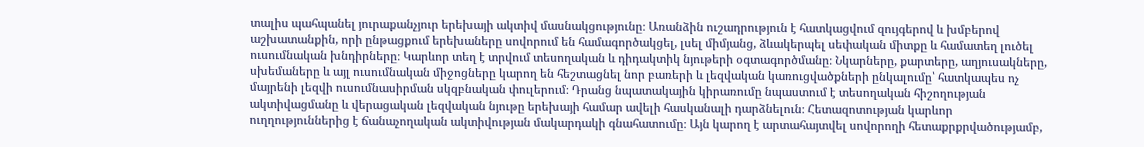տալիս պահպանել յուրաքանչյուր երեխայի ակտիվ մասնակցությունը։ Առանձին ուշադրություն է հատկացվում զույգերով և խմբերով աշխատանքին, որի ընթացքում երեխաները սովորում են համագործակցել, լսել միմյանց, ձևակերպել սեփական միտքը և համատեղ լուծել ուսումնական խնդիրները։ Կարևոր տեղ է տրվում տեսողական և դիդակտիկ նյութերի օգտագործմանը։ Նկարները, քարտերը, աղյուսակները, սխեմաները և այլ ուսումնական միջոցները կարող են հեշտացնել նոր բառերի և լեզվական կառուցվածքների ընկալումը՝ հատկապես ոչ մայրենի լեզվի ուսումնասիրման սկզբնական փուլերում։ Դրանց նպատակային կիրառումը նպաստում է տեսողական հիշողության ակտիվացմանը և վերացական լեզվական նյութը երեխայի համար ավելի հասկանալի դարձնելուն։ Հետազոտության կարևոր ուղղություններից է ճանաչողական ակտիվության մակարդակի գնահատումը։ Այն կարող է արտահայտվել սովորողի հետաքրքրվածությամբ,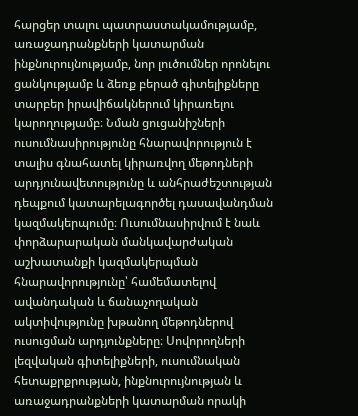հարցեր տալու պատրաստակամությամբ, առաջադրանքների կատարման ինքնուրույնությամբ, նոր լուծումներ որոնելու ցանկությամբ և ձեռք բերած գիտելիքները տարբեր իրավիճակներում կիրառելու կարողությամբ։ Նման ցուցանիշների ուսումնասիրությունը հնարավորություն է տալիս գնահատել կիրառվող մեթոդների արդյունավետությունը և անհրաժեշտության դեպքում կատարելագործել դասավանդման կազմակերպումը։ Ուսումնասիրվում է նաև փորձարարական մանկավարժական աշխատանքի կազմակերպման հնարավորությունը՝ համեմատելով ավանդական և ճանաչողական ակտիվությունը խթանող մեթոդներով ուսուցման արդյունքները։ Սովորողների լեզվական գիտելիքների, ուսումնական հետաքրքրության, ինքնուրույնության և առաջադրանքների կատարման որակի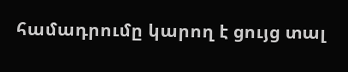համադրումը կարող է ցույց տալ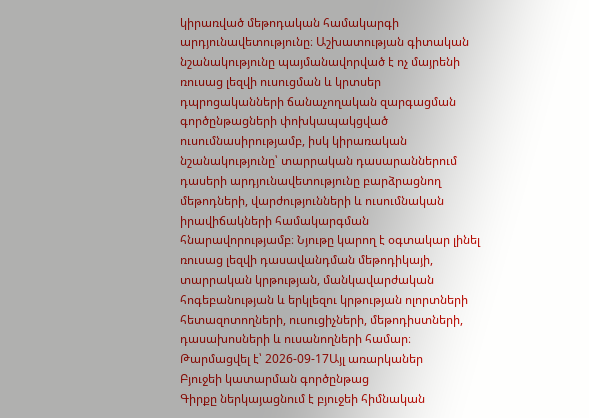կիրառված մեթոդական համակարգի արդյունավետությունը։ Աշխատության գիտական նշանակությունը պայմանավորված է ոչ մայրենի ռուսաց լեզվի ուսուցման և կրտսեր դպրոցականների ճանաչողական զարգացման գործընթացների փոխկապակցված ուսումնասիրությամբ, իսկ կիրառական նշանակությունը՝ տարրական դասարաններում դասերի արդյունավետությունը բարձրացնող մեթոդների, վարժությունների և ուսումնական իրավիճակների համակարգման հնարավորությամբ։ Նյութը կարող է օգտակար լինել ռուսաց լեզվի դասավանդման մեթոդիկայի, տարրական կրթության, մանկավարժական հոգեբանության և երկլեզու կրթության ոլորտների հետազոտողների, ուսուցիչների, մեթոդիստների, դասախոսների և ուսանողների համար։
Թարմացվել է՝ 2026-09-17Այլ առարկաներ
Բյուջեի կատարման գործընթաց
Գիրքը ներկայացնում է բյուջեի հիմնական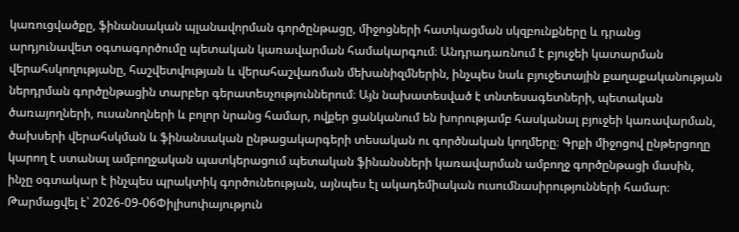կառուցվածքը, ֆինանսական պլանավորման գործընթացը, միջոցների հատկացման սկզբունքները և դրանց արդյունավետ օգտագործումը պետական կառավարման համակարգում։ Անդրադառնում է բյուջեի կատարման վերահսկողությանը, հաշվետվության և վերահաշվառման մեխանիզմներին, ինչպես նաև բյուջետային քաղաքականության ներդրման գործընթացին տարբեր գերատեսչություններում։ Այն նախատեսված է տնտեսագետների, պետական ծառայողների, ուսանողների և բոլոր նրանց համար, ովքեր ցանկանում են խորությամբ հասկանալ բյուջեի կառավարման, ծախսերի վերահսկման և ֆինանսական ընթացակարգերի տեսական ու գործնական կողմերը։ Գրքի միջոցով ընթերցողը կարող է ստանալ ամբողջական պատկերացում պետական ֆինանսների կառավարման ամբողջ գործընթացի մասին, ինչը օգտակար է ինչպես պրակտիկ գործունեության, այնպես էլ ակադեմիական ուսումնասիրությունների համար։
Թարմացվել է՝ 2026-09-06Փիլիսոփայություն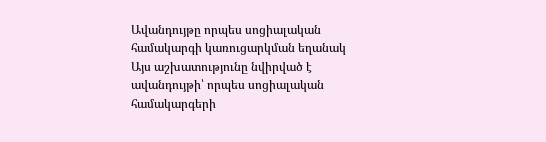Ավանդույթը որպես սոցիալական համակարգի կառուցարկման եղանակ
Այս աշխատությունը նվիրված է ավանդույթի՝ որպես սոցիալական համակարգերի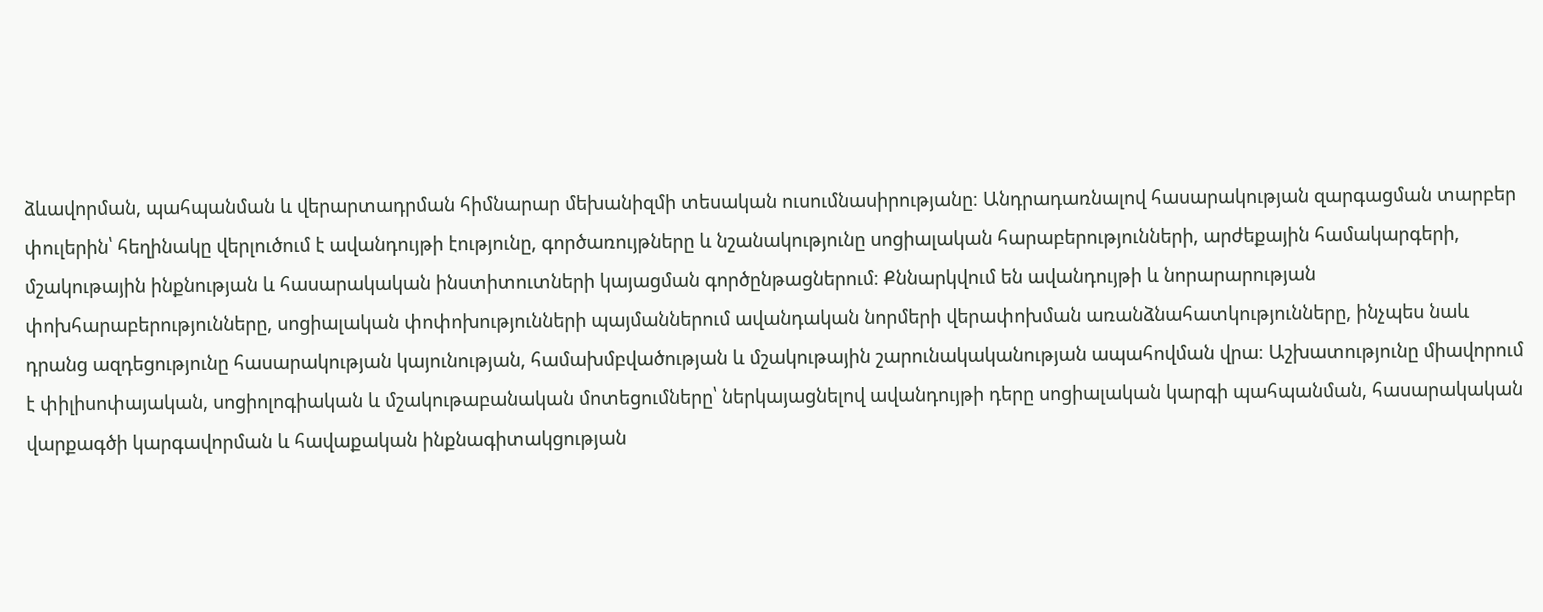ձևավորման, պահպանման և վերարտադրման հիմնարար մեխանիզմի տեսական ուսումնասիրությանը։ Անդրադառնալով հասարակության զարգացման տարբեր փուլերին՝ հեղինակը վերլուծում է ավանդույթի էությունը, գործառույթները և նշանակությունը սոցիալական հարաբերությունների, արժեքային համակարգերի, մշակութային ինքնության և հասարակական ինստիտուտների կայացման գործընթացներում։ Քննարկվում են ավանդույթի և նորարարության փոխհարաբերությունները, սոցիալական փոփոխությունների պայմաններում ավանդական նորմերի վերափոխման առանձնահատկությունները, ինչպես նաև դրանց ազդեցությունը հասարակության կայունության, համախմբվածության և մշակութային շարունակականության ապահովման վրա։ Աշխատությունը միավորում է փիլիսոփայական, սոցիոլոգիական և մշակութաբանական մոտեցումները՝ ներկայացնելով ավանդույթի դերը սոցիալական կարգի պահպանման, հասարակական վարքագծի կարգավորման և հավաքական ինքնագիտակցության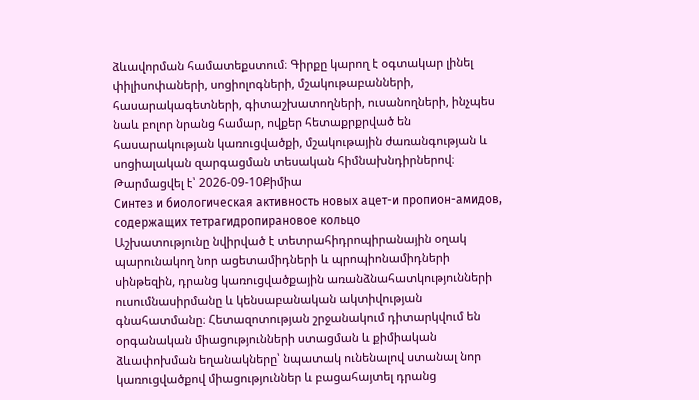ձևավորման համատեքստում։ Գիրքը կարող է օգտակար լինել փիլիսոփաների, սոցիոլոգների, մշակութաբանների, հասարակագետների, գիտաշխատողների, ուսանողների, ինչպես նաև բոլոր նրանց համար, ովքեր հետաքրքրված են հասարակության կառուցվածքի, մշակութային ժառանգության և սոցիալական զարգացման տեսական հիմնախնդիրներով։
Թարմացվել է՝ 2026-09-10Քիմիա
Синтез и биологическая активность новых ацет-и пропион-амидов, содержащих тетрагидропирановое кольцо
Աշխատությունը նվիրված է տետրահիդրոպիրանային օղակ պարունակող նոր ացետամիդների և պրոպիոնամիդների սինթեզին, դրանց կառուցվածքային առանձնահատկությունների ուսումնասիրմանը և կենսաբանական ակտիվության գնահատմանը։ Հետազոտության շրջանակում դիտարկվում են օրգանական միացությունների ստացման և քիմիական ձևափոխման եղանակները՝ նպատակ ունենալով ստանալ նոր կառուցվածքով միացություններ և բացահայտել դրանց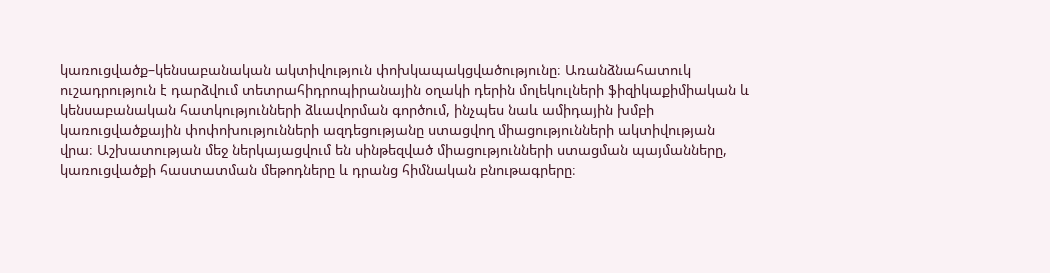կառուցվածք–կենսաբանական ակտիվություն փոխկապակցվածությունը։ Առանձնահատուկ ուշադրություն է դարձվում տետրահիդրոպիրանային օղակի դերին մոլեկուլների ֆիզիկաքիմիական և կենսաբանական հատկությունների ձևավորման գործում, ինչպես նաև ամիդային խմբի կառուցվածքային փոփոխությունների ազդեցությանը ստացվող միացությունների ակտիվության վրա։ Աշխատության մեջ ներկայացվում են սինթեզված միացությունների ստացման պայմանները, կառուցվածքի հաստատման մեթոդները և դրանց հիմնական բնութագրերը։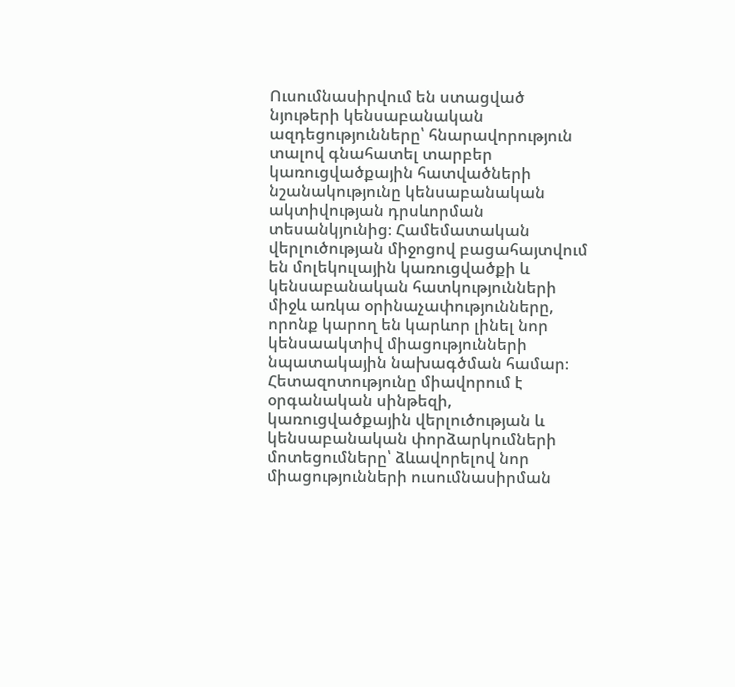Ուսումնասիրվում են ստացված նյութերի կենսաբանական ազդեցությունները՝ հնարավորություն տալով գնահատել տարբեր կառուցվածքային հատվածների նշանակությունը կենսաբանական ակտիվության դրսևորման տեսանկյունից։ Համեմատական վերլուծության միջոցով բացահայտվում են մոլեկուլային կառուցվածքի և կենսաբանական հատկությունների միջև առկա օրինաչափությունները, որոնք կարող են կարևոր լինել նոր կենսաակտիվ միացությունների նպատակային նախագծման համար։ Հետազոտությունը միավորում է օրգանական սինթեզի, կառուցվածքային վերլուծության և կենսաբանական փորձարկումների մոտեցումները՝ ձևավորելով նոր միացությունների ուսումնասիրման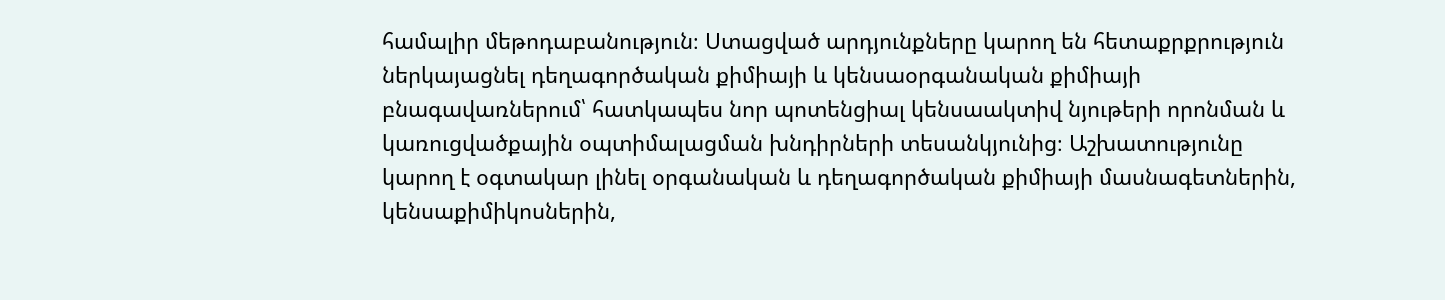համալիր մեթոդաբանություն։ Ստացված արդյունքները կարող են հետաքրքրություն ներկայացնել դեղագործական քիմիայի և կենսաօրգանական քիմիայի բնագավառներում՝ հատկապես նոր պոտենցիալ կենսաակտիվ նյութերի որոնման և կառուցվածքային օպտիմալացման խնդիրների տեսանկյունից։ Աշխատությունը կարող է օգտակար լինել օրգանական և դեղագործական քիմիայի մասնագետներին, կենսաքիմիկոսներին,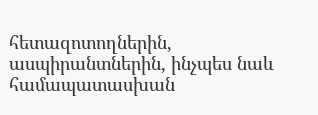հետազոտողներին, ասպիրանտներին, ինչպես նաև համապատասխան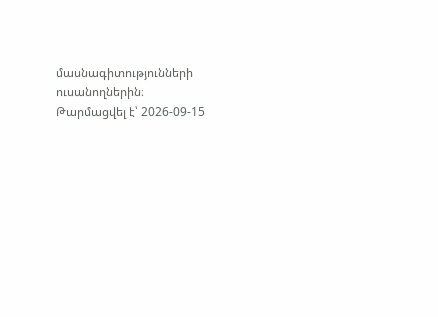մասնագիտությունների ուսանողներին։
Թարմացվել է՝ 2026-09-15